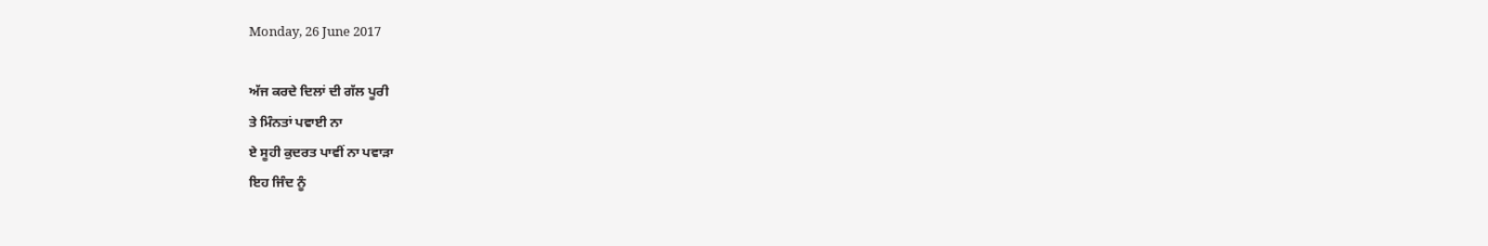Monday, 26 June 2017

ਅੱਜ ਕਰਦੇ ਦਿਲਾਂ ਦੀ ਗੱਲ ਪੂਰੀ
ਤੇ ਮਿੰਨਤਾਂ ਪਵਾਈ ਨਾ
ਏ ਸੂਹੀ ਕੁਦਰਤ ਪਾਵੀਂ ਨਾ ਪਵਾੜਾ
ਇਹ ਜਿੰਦ ਨੂੰ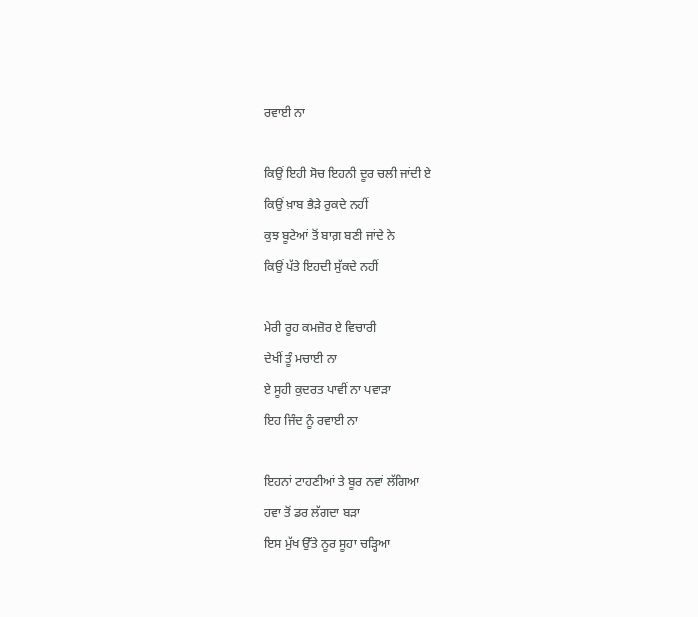ਰਵਾਈ ਨਾ

ਕਿਉਂ ਇਹੀ ਸੋਚ ਇਹਨੀ ਦੂਰ ਚਲੀ ਜਾਂਦੀ ਏ
ਕਿਉਂ ਖ਼ਾਬ ਭੈੜੇ ਰੁਕਦੇ ਨਹੀਂ
ਕੁਝ ਬੂਟੇਆਂ ਤੋਂ ਬਾਗ਼ ਬਣੀ ਜਾਂਦੇ ਨੇ
ਕਿਉਂ ਪੱਤੇ ਇਹਦੀ ਸੁੱਕਦੇ ਨਹੀਂ

ਮੇਰੀ ਰੂਹ ਕਮਜ਼ੋਰ ਏ ਵਿਚਾਰੀ
ਦੇਖੀਂ ਤੂੰ ਮਚਾਈ ਨਾ
ਏ ਸੂਹੀ ਕੁਦਰਤ ਪਾਵੀਂ ਨਾ ਪਵਾੜਾ
ਇਹ ਜਿੰਦ ਨੂੰ ਰਵਾਈ ਨਾ

ਇਹਨਾਂ ਟਾਹਣੀਆਂ ਤੇ ਬੂਰ ਨਵਾਂ ਲੱਗਿਆ
ਹਵਾ ਤੋਂ ਡਰ ਲੱਗਦਾ ਬੜਾ
ਇਸ ਮੁੱਖ ਉੱਤੇ ਨੂਰ ਸੂਹਾ ਚੜ੍ਹਿਆ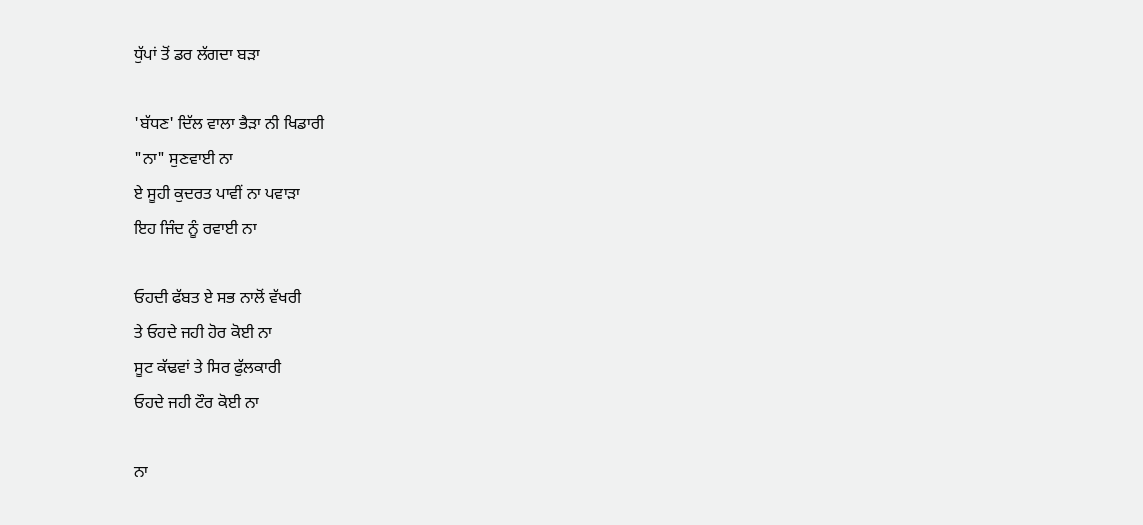ਧੁੱਪਾਂ ਤੋਂ ਡਰ ਲੱਗਦਾ ਬੜਾ

'ਬੱਧਣ' ਦਿੱਲ ਵਾਲਾ ਭੈੜਾ ਨੀ ਖਿਡਾਰੀ
"ਨਾ" ਸੁਣਵਾਈ ਨਾ
ਏ ਸੂਹੀ ਕੁਦਰਤ ਪਾਵੀਂ ਨਾ ਪਵਾੜਾ
ਇਹ ਜਿੰਦ ਨੂੰ ਰਵਾਈ ਨਾ

ਓਹਦੀ ਫੱਬਤ ਏ ਸਭ ਨਾਲੋਂ ਵੱਖਰੀ
ਤੇ ਓਹਦੇ ਜਹੀ ਹੋਰ ਕੋਈ ਨਾ
ਸੂਟ ਕੱਢਵਾਂ ਤੇ ਸਿਰ ਫੁੱਲਕਾਰੀ
ਓਹਦੇ ਜਹੀ ਟੌਰ ਕੋਈ ਨਾ

ਨਾ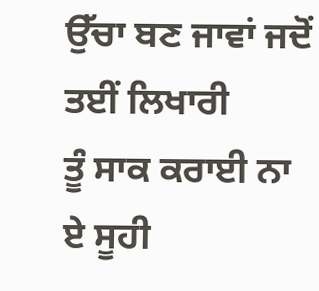ਉੱਚਾ ਬਣ ਜਾਵਾਂ ਜਦੋਂ ਤਈਂ ਲਿਖਾਰੀ
ਤੂੰ ਸਾਕ ਕਰਾਈ ਨਾ
ਏ ਸੂਹੀ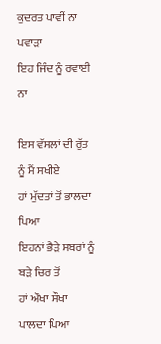ਕੁਦਰਤ ਪਾਵੀਂ ਨਾ ਪਵਾੜਾ
ਇਹ ਜਿੰਦ ਨੂੰ ਰਵਾਈ ਨਾ

ਇਸ ਵੱਸਲਾਂ ਦੀ ਰੁੱਤ ਨੂੰ ਮੈਂ ਸਖੀਏ
ਹਾਂ ਮੁੱਦਤਾਂ ਤੋਂ ਭਾਲਦਾ ਪਿਆ
ਇਹਨਾਂ ਭੈੜੇ ਸਬਰਾਂ ਨੂੰ ਬੜੇ ਚਿਰ ਤੋਂ
ਹਾਂ ਔਖਾ ਸੌਖਾ ਪਾਲਦਾ ਪਿਆ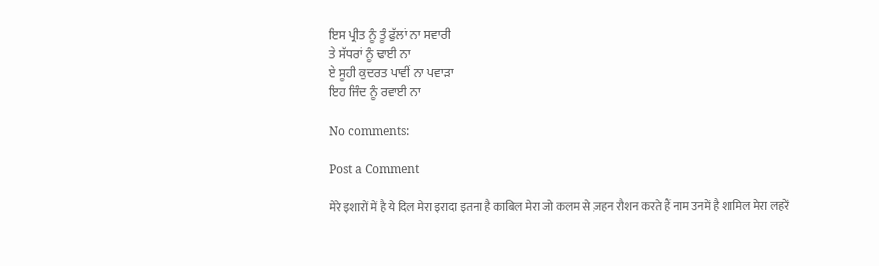ਇਸ ਪ੍ਰੀਤ ਨੂੰ ਤੂੰ ਫੁੱਲਾਂ ਨਾ ਸਵਾਰੀ
ਤੇ ਸੱਧਰਾਂ ਨੂੰ ਢਾਈ ਨਾ
ਏ ਸੂਹੀ ਕੁਦਰਤ ਪਾਵੀਂ ਨਾ ਪਵਾੜਾ
ਇਹ ਜਿੰਦ ਨੂੰ ਰਵਾਈ ਨਾ

No comments:

Post a Comment

मेरे इशारों में है ये दिल मेरा इरादा इतना है काबिल मेरा जो कलम से ज़हन रौशन करते हैं नाम उनमें है शामिल मेरा लहरें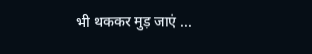भी थककर मुड़ जाएं ...